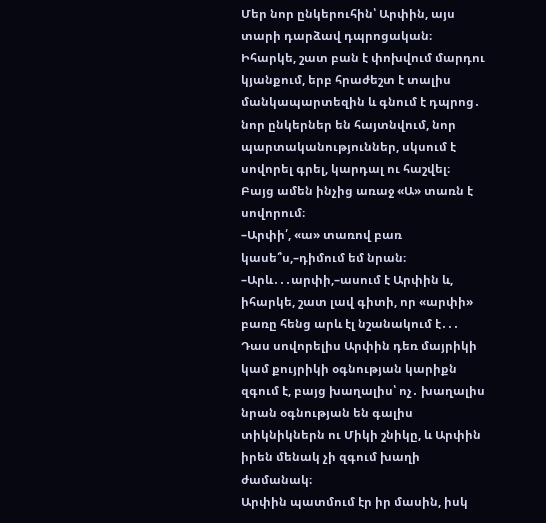Մեր նոր ընկերուհին՝ Արփին, այս տարի դարձավ դպրոցական։ Իհարկե, շատ բան է փոխվում մարդու կյանքում, երբ հրաժեշտ է տալիս մանկապարտեզին և գնում է դպրոց․ նոր ընկերներ են հայտնվում, նոր պարտականություններ, սկսում է սովորել գրել, կարդալ ու հաշվել։ Բայց ամեն ինչից առաջ «Ա» տառն է սովորում։
–Արփի՛, «ա» տառով բառ կասե՞ս,–դիմում եմ նրան։
–Արև․․․արփի,–ասում է Արփին և, իհարկե, շատ լավ գիտի, որ «արփի» բառը հենց արև էլ նշանակում է․․․
Դաս սովորելիս Արփին դեռ մայրիկի կամ քույրիկի օգնության կարիքն զգում է, բայց խաղալիս՝ ոչ․ խաղալիս նրան օգնության են գալիս տիկնիկներն ու Միկի շնիկը, և Արփին իրեն մենակ չի զգում խաղի ժամանակ։
Արփին պատմում էր իր մասին, իսկ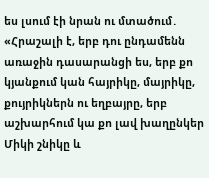ես լսում էի նրան ու մտածում․ «Հրաշալի է, երբ դու ընդամենն առաջին դասարանցի ես, երբ քո կյանքում կան հայրիկը, մայրիկը, քույրիկներն ու եղբայրը, երբ աշխարհում կա քո լավ խաղընկեր Միկի շնիկը և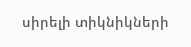սիրելի տիկնիկների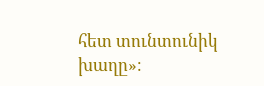հետ տունտունիկ խաղը»։